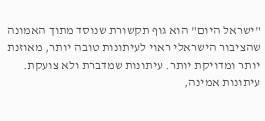"ישראל היום" הוא גוף תקשורת שנוסד מתוך האמונה שהציבור הישראלי ראוי לעיתונות טובה יותר, מאוזנת יותר ומדויקת יותר. עיתונות שמדברת ולא צועקת. עיתונות אמינה,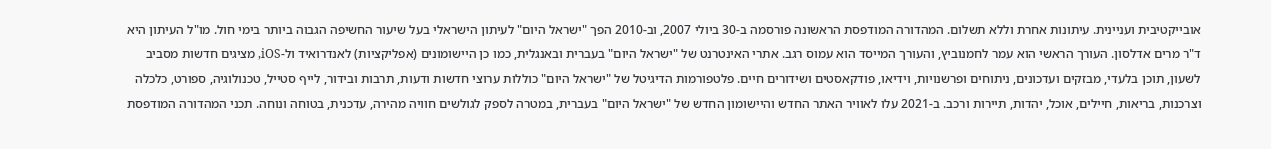אובייקטיבית ועניינית. עיתונות אחרת וללא תשלום. המהדורה המודפסת הראשונה פורסמה ב-30 ביולי 2007, וב-2010 הפך "ישראל היום" לעיתון הישראלי בעל שיעור החשיפה הגבוה ביותר בימי חול. מו"ל העיתון היא ד"ר מרים אדלסון. העורך הראשי הוא עמר לחמנוביץ, והעורך המייסד הוא עמוס רגב. אתרי האינטרנט של "ישראל היום" בעברית ובאנגלית, כמו כן היישומונים (אפליקציות) לאנדרואיד ול-iOS, מציגים חדשות מסביב לשעון, תוכן בלעדי, מבזקים ועדכונים, ניתוחים ופרשנויות, וידיאו, פודקאסטים ושידורים חיים. פלטפורמות הדיגיטל של "ישראל היום" כוללות ערוצי חדשות ודעות, תרבות ובידור, לייף סטייל, טכנולוגיה, ספורט, כלכלה וצרכנות, בריאות, חיילים, אוכל, יהדות, תיירות ורכב. ב-2021 עלו לאוויר האתר החדש והיישומון החדש של "ישראל היום" בעברית, במטרה לספק לגולשים חוויה מהירה, עדכנית, בטוחה ונוחה. תכני המהדורה המודפסת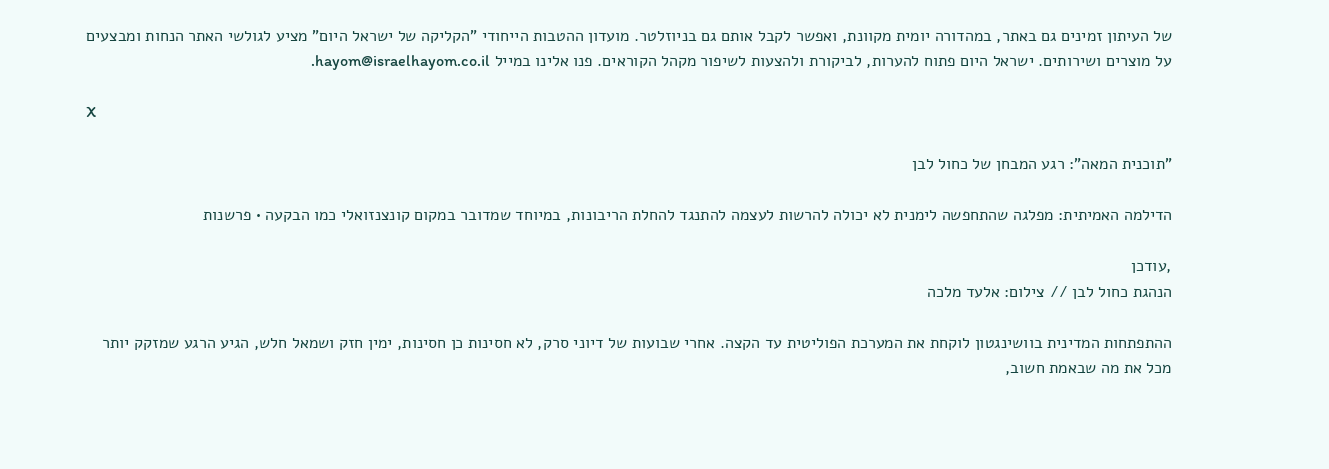של העיתון זמינים גם באתר, במהדורה יומית מקוונת, ואפשר לקבל אותם גם בניוזלטר. מועדון ההטבות הייחודי "הקליקה של ישראל היום" מציע לגולשי האתר הנחות ומבצעים על מוצרים ושירותים. ישראל היום פתוח להערות, לביקורת ולהצעות לשיפור מקהל הקוראים. פנו אלינו במייל hayom@israelhayom.co.il.

X

"תוכנית המאה": רגע המבחן של כחול לבן

הדילמה האמיתית: מפלגה שהתחפשה לימנית לא יכולה להרשות לעצמה להתנגד להחלת הריבונות, במיוחד שמדובר במקום קונצנזואלי כמו הבקעה • פרשנות

,עודכן
הנהגת כחול לבן // צילום: אלעד מלכה

ההתפתחות המדינית בוושינגטון לוקחת את המערכת הפוליטית עד הקצה. אחרי שבועות של דיוני סרק, לא חסינות כן חסינות, ימין חזק ושמאל חלש, הגיע הרגע שמזקק יותר מכל את מה שבאמת חשוב,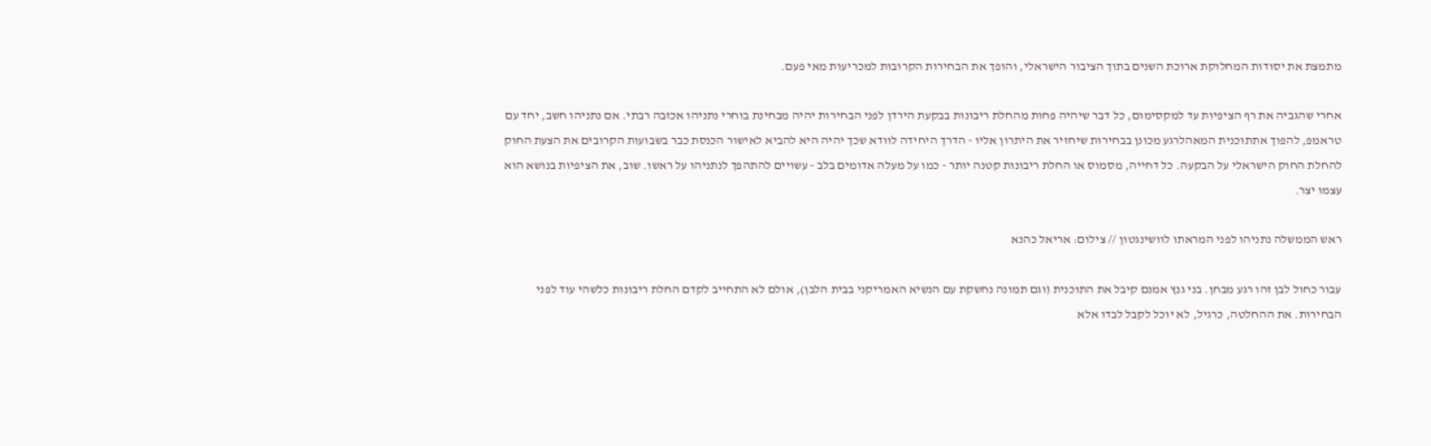מתמצת את יסודות המחלוקת ארוכת השנים בתוך הציבור הישראלי, והופך את הבחירות הקרובות למכריעות מאי פעם.

אחרי שהגביה את רף הציפיות עד למקסימום, כל דבר שיהיה פחות מהחלת ריבונות בבקעת הירדן לפני הבחירות יהיה מבחינת בוחרי נתניהו אכזבה רבתי. אם נתניהו חשב, יחד עם טראמפ, להפוך אתתוכנית המאהלרגע מכונן בבחירות שיחזיר את היתרון אליו - הדרך היחידה לוודא שכך יהיה היא להביא לאישור הכנסת כבר בשבועות הקרובים את הצעת החוק להחלת החוק הישראלי על הבקעה. כל דחייה, מסמוס או החלת ריבונות קטנה יותר - כמו על מעלה אדומים בלב - עשויים להתהפך לנתניהו על ראשו. שוב, את הציפיות בנושא הוא עצמו יצר.

ראש הממשלה נתניהו לפני המראתו לוושינגטון // צילום: אריאל כהנא

עבור כחול לבן זהו רגע מבחן. בני גנץ אמנם קיבל את התוכנית (וגם תמונה נחשקת עם הנשיא האמריקני בבית הלבן), אולם לא התחייב לקדם החלת ריבונות כלשהי עוד לפני הבחירות. את ההחלטה, כרגיל, לא יוכל לקבל לבדו אלא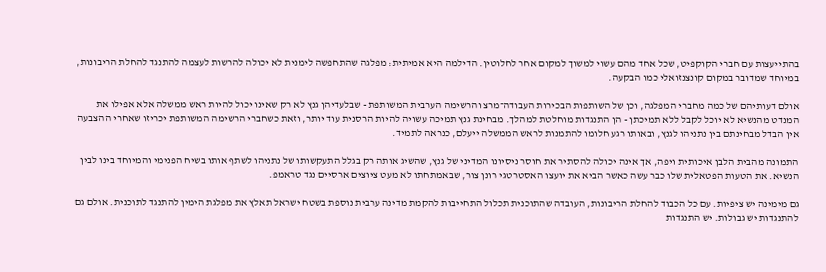בהתייעצות עם חברי הקוקפיט, שכל אחד מהם עשוי למשוך למקום אחר לחלוטין. הדילמה היא אמיתית: מפלגה שהתחפשה לימנית לא יכולה להרשות לעצמה להתנגד להחלת הריבונות, במיוחד שמדובר במקום קונצנזואלי כמו הבקעה.

אולם דעותיהם של כמה מחברי המפלגה, וכן של השותפות הבכירות העבודה־מרצ והרשימה הערבית המשותפת - שבלעדיהן גנץ לא רק שאינו יכול להיות ראש ממשלה אלא אפילו את המנדט מהנשיא לא יוכל לקבל ללא תמיכתן - הן התנגדות מוחלטת למהלך. מבחינת גנץ תמיכה עשויה להיות הרסנית עוד יותר, וזאת כשחברי הרשימה המשותפת יכריזו שאחרי ההצבעה אין הבדל מבחינתם בין נתניהו לגנץ, ובאותו רגע חלומו להתמנות לראש הממשלה ייעלם, כנראה לתמיד.

התמונה מהבית הלבן איכותית ויפה, אך אינה יכולה להסתיר את חוסר ניסיונו המדיני של גנץ, שהשיג אותה רק בגלל התעקשותו של נתניהו לשתף אותו בשיח הפנימי והמיוחד בינו לבין הנשיא. את הטעות הפטאלית שלו כבר עשה כאשר הביא את יועצו האסטרטגי רונן צור, שבאמתחתו לא מעט ציוצים ארסיים נגד טראמפ.

גם מימינה יש ציפיות. עם כל הכבוד להחלת הריבונות, העובדה שהתוכנית תכלול התחייבות להקמת מדינה ערבית נוספת בשטח ישראל תאלץ את מפלגת הימין להתנגד לתוכנית. אולם גם להתנגדות יש גבולות. יש התנגדות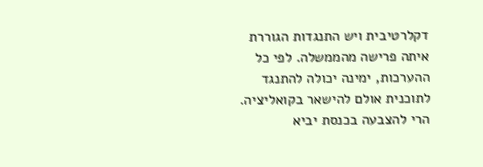דקלרטיבית ויש התנגדות הגוררת איתה פרישה מהממשלה. לפי כל ההערכות, ימינה יכולה להתנגד לתוכנית אולם להישאר בקואליציה. הרי להצבעה בכנסת יביא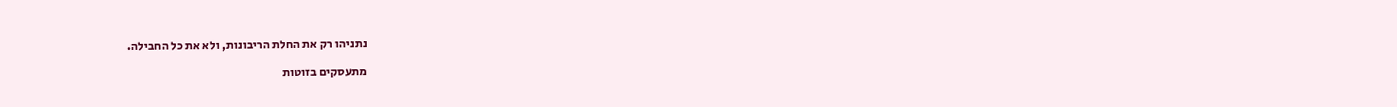נתניהו רק את החלת הריבונות, ולא את כל החבילה.

מתעסקים בזוטות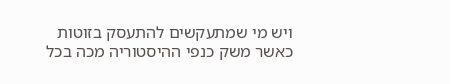ויש מי שמתעקשים להתעסק בזוטות כאשר משק כנפי ההיסטוריה מכה בכל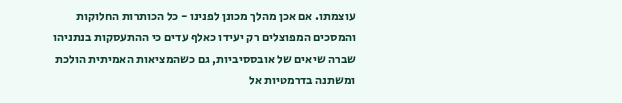עוצמתו. אם אכן מהלך מכונן לפנינו - כל הכותרות החלוקות והמסכים המפוצלים רק יעידו כאלף עדים כי ההתעסקות בנתניהו שברה שיאים של אובססיביות, גם כשהמציאות האמיתית הולכת ומשתנה בדרמטיות אל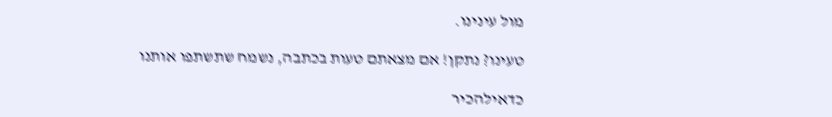מול עינינו.

טעינו? נתקן! אם מצאתם טעות בכתבה, נשמח שתשתפו אותנו

כדאילהכיר